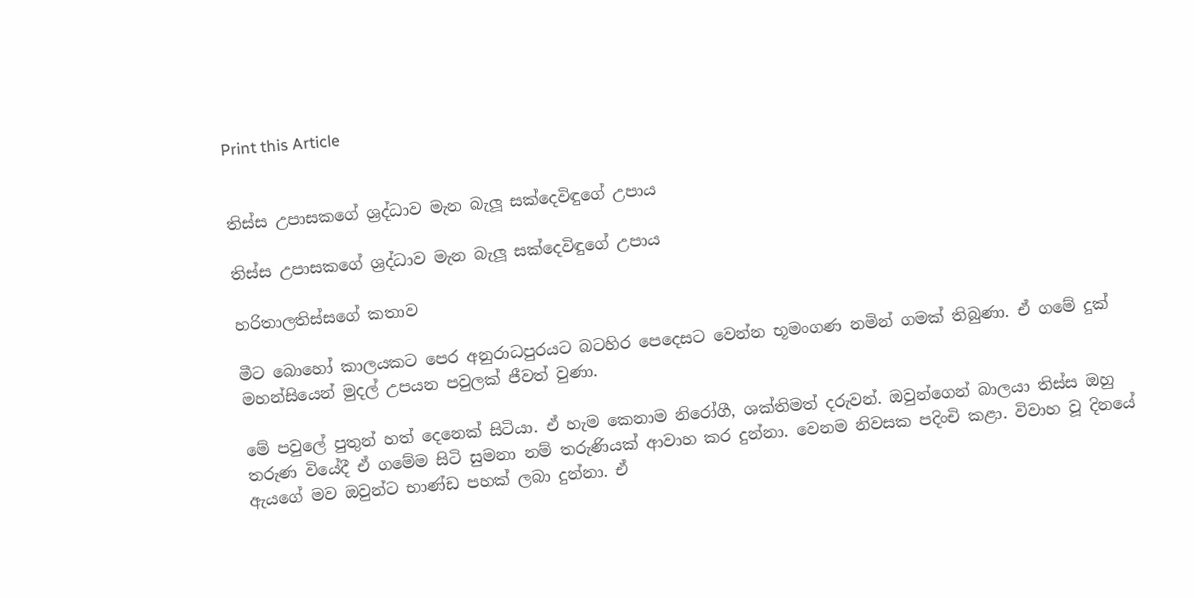Print this Article


තිස්ස උපාසකගේ ශ්‍රද්ධාව මැන බැලූ සක්දෙවිඳුගේ උපාය

තිස්ස උපාසකගේ ශ්‍රද්ධාව මැන බැලූ සක්දෙවිඳුගේ උපාය

හරිතාලතිස්සගේ කතාව

මීට බොහෝ කාලයකට පෙර අනුරාධපුරයට බටහිර පෙදෙසට වෙන්න භූමංගණ නමින් ගමක් තිබුණා. ඒ ගමේ දුක් මහන්සියෙන් මුදල් උපයන පවුලක් ජීවත් වුණා.

මේ පවුලේ පුතුන් හත් දෙනෙක් සිටියා. ඒ හැම කෙනාම නිරෝගී, ශක්තිමත් දරුවන්. ඔවුන්ගෙන් බාලයා තිස්ස ඔහු තරුණ වියේදී ඒ ගමේම සිටි සුමනා නම් තරුණියක් ආවාහ කර දුන්නා. වෙනම නිවසක පදිංචි කළා. විවාහ වූ දිනයේ ඇයගේ මව ඔවුන්ට භාණ්ඩ පහක් ලබා දුන්නා. ඒ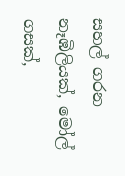සහල් ගරන නෑඹිලියක්, මෝල් ගසක්,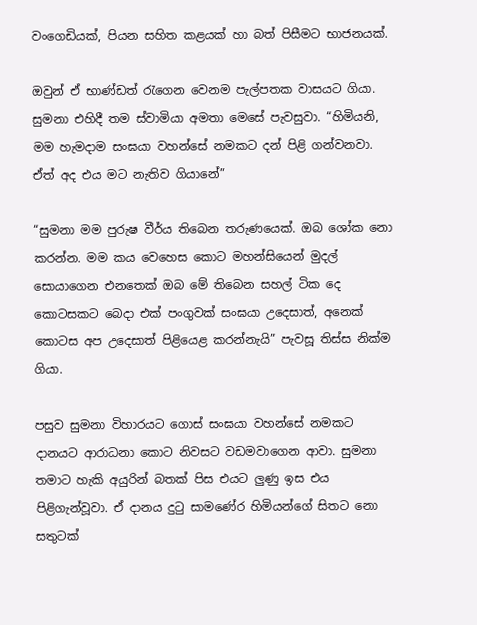වංගෙඩියක්, පියන සහිත කළයක් හා බත් පිසීමට භාජනයක්.

ඔවුන් ඒ භාණ්ඩත් රැගෙන වෙනම පැල්පතක වාසයට ගියා. සුමනා එහිදී තම ස්වාමියා අමතා මෙසේ පැවසුවා. “හිමියනි, මම හැමදාම සංඝයා වහන්සේ නමකට දන් පිළි ගන්වනවා. ඒත් අද එය මට නැතිව ගියානේ”

“සුමනා මම පුරුෂ වීර්ය තිබෙන තරුණයෙක්. ඔබ ශෝක නො කරන්න. මම කය වෙහෙස කොට මහන්සියෙන් මුදල් සොයාගෙන එනතෙක් ඔබ මේ තිබෙන සහල් ටික දෙ කොටසකට බෙදා එක් පංගුවක් සංඝයා උදෙසාත්, අනෙක් කොටස අප උදෙසාත් පිළියෙළ කරන්නැයි” පැවසූ තිස්ස නික්ම ගියා.

පසුව සුමනා විහාරයට ගොස් සංඝයා වහන්සේ නමකට දානයට ආරාධනා කොට නිවසට වඩමවාගෙන ආවා. සුමනා තමාට හැකි අයුරින් බතක් පිස එයට ලුණු ඉස එය පිළිගැන්වූවා. ඒ දානය දුටු සාමණේර හිමියන්ගේ සිතට නො සතුටක්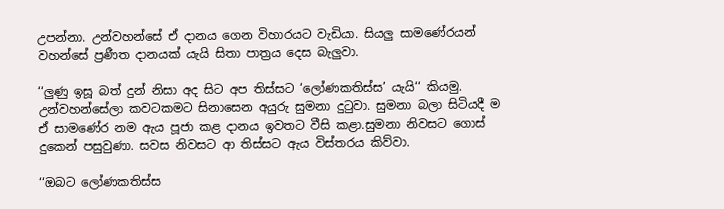උපන්නා. උන්වහන්සේ ඒ දානය ගෙන විහාරයට වැඩියා. සියලු සාමණේරයන් වහන්සේ ප්‍රණීත දානයක් යැයි සිතා පාත්‍රය දෙස බැලුවා.

‘‘ලුණු ඉසූ බත් දුන් නිසා අද සිට අප තිස්සට ‘ලෝණකතිස්ස’ යැයි‘‘ කියමු. උන්වහන්සේලා කවටකමට සිනාසෙන අයුරු සුමනා දුටුවා. සුමනා බලා සිටියදී ම ඒ සාමණේර නම ඇය පූජා කළ දානය ඉවතට වීසි කළා.සුමනා නිවසට ගොස් දුකෙන් පසුවුණා. සවස නිවසට ආ තිස්සට ඇය විස්තරය කිව්වා.

‘‘ඔබට ලෝණකතිස්ස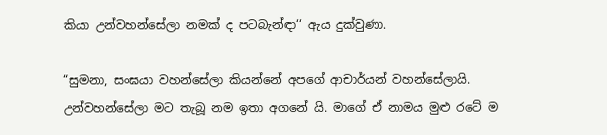කියා උන්වහන්සේලා නමක් ද පටබැන්ඳා‘‘ ඇය දුක්වුණා.

“සුමනා, සංඝයා වහන්සේලා කියන්නේ අපගේ ආචාර්යන් වහන්සේලායි. උන්වහන්සේලා මට තැබූ නම ඉතා අගනේ යි. මාගේ ඒ නාමය මුළු රටේ ම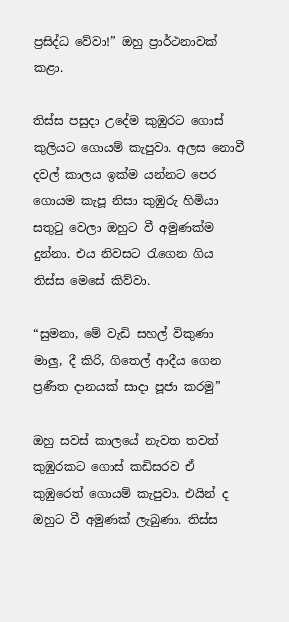ප්‍රසිද්ධ වේවා!” ඔහු ප්‍රාර්ථනාවක් කළා.

තිස්ස පසුදා උදේම කුඹුරට ගොස් කුලියට ගොයම් කැපුවා. අලස නොවී දවල් කාලය ඉක්ම යන්නට පෙර ගොයම කැපූ නිසා කුඹුරු හිමියා සතුටු වෙලා ඔහුට වී අමුණක්ම දුන්නා. එය නිවසට රැගෙන ගිය තිස්ස මෙසේ කිව්වා.

“සුමනා, මේ වැඩි සහල් විකුණා මාලු, දී කිරි, ගිතෙල් ආදීය ගෙන ප්‍රණීත දානයක් සාදා පූජා කරමු”

ඔහු සවස් කාලයේ නැවත තවත් කුඹුරකට ගොස් කඩිසරව ඒ කුඹුරෙත් ගොයම් කැපුවා. එයින් ද ඔහුට වී අමුණක් ලැබුණා. තිස්ස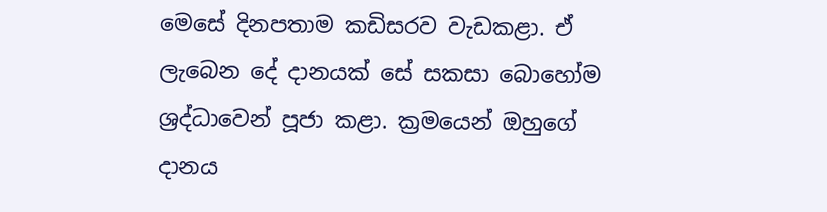මෙසේ දිනපතාම කඩිසරව වැඩකළා. ඒ ලැබෙන දේ දානයක් සේ සකසා බොහෝම ශ්‍රද්ධාවෙන් පූජා කළා. ක්‍රමයෙන් ඔහුගේ දානය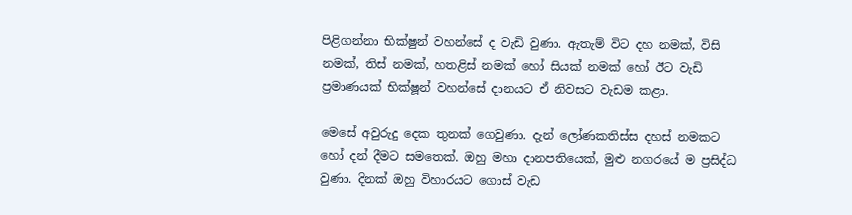පිළිගන්නා භික්ෂුන් වහන්සේ ද වැඩි වුණා. ඇතැම් විට දහ නමක්, විසි නමක්, තිස් නමක්, හතළිස් නමක් හෝ සියක් නමක් හෝ ඊට වැඩි ප්‍රමාණයක් භික්ෂූන් වහන්සේ දානයට ඒ නිවසට වැඩම කළා.

මෙසේ අවුරුදු දෙක තුනක් ගෙවුණා. දැන් ලෝණකතිස්ස දහස් නමකට හෝ දන් දීමට සමතෙක්. ඔහු මහා දානපතියෙක්, මුළු නගරයේ ම ප්‍රසිද්ධ වුණා. දිනක් ඔහු විහාරයට ගොස් වැඩ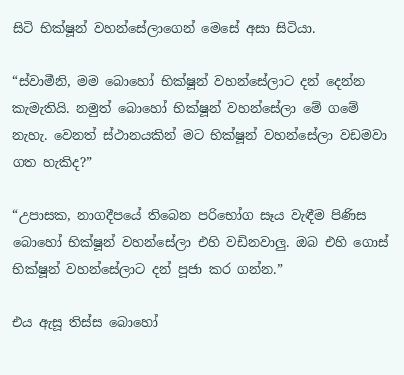සිටි භික්ෂූන් වහන්සේලාගෙන් මෙසේ අසා සිටියා.

“ස්වාමීනි, මම බොහෝ භික්ෂූන් වහන්සේලාට දන් දෙන්න කැමැතියි. නමුත් බොහෝ භික්ෂූන් වහන්සේලා මේ ගමේ නැහැ. වෙනත් ස්ථානයකින් මට භික්ෂූන් වහන්සේලා වඩමවා ගත හැකිද?”

“උපාසක, නාගදීපයේ තිබෙන පරිභෝග සෑය වැඳීම පිණිස බොහෝ භික්ෂූන් වහන්සේලා එහි වඩිනවාලු. ඔබ එහි ගොස් භික්ෂූන් වහන්සේලාට දන් පූජා කර ගන්න.”

එය ඇසූ තිස්ස බොහෝ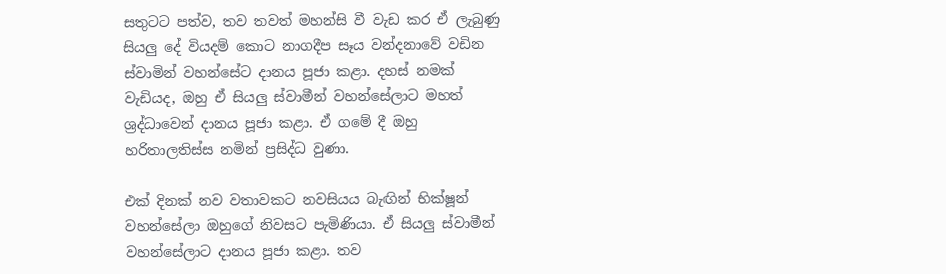සතුටට පත්ව, තව තවත් මහන්සි වී වැඩ කර ඒ ලැබුණු සියලු දේ වියදම් කොට නාගදීප සෑය වන්දනාවේ වඩින ස්වාමින් වහන්සේට දානය පූජා කළා. දහස් නමක් වැඩියද, ඔහු ඒ සියලු ස්වාමීන් වහන්සේලාට මහත් ශ්‍රද්ධාවෙන් දානය පූජා කළා. ඒ ගමේ දී ඔහු හරිතාලතිස්ස නමින් ප්‍රසිද්ධ වුණා.

එක් දිනක් නව වතාවකට නවසියය බැඟින් භික්ෂූන් වහන්සේලා ඔහුගේ නිවසට පැමිණියා. ඒ සියලු ස්වාමීන් වහන්සේලාට දානය පූජා කළා. තව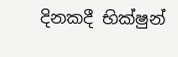දිනකදී භික්ෂුන්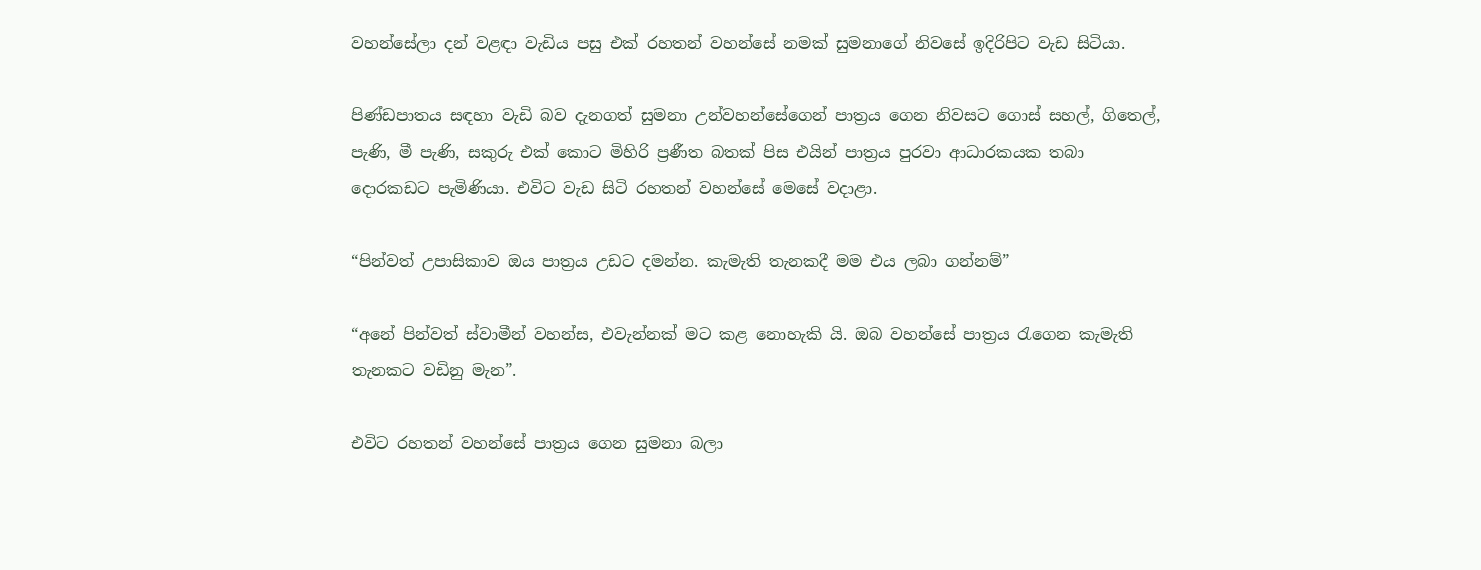වහන්සේලා දන් වළඳා වැඩිය පසු එක් රහතන් වහන්සේ නමක් සුමනාගේ නිවසේ ඉදිරිපිට වැඩ සිටියා.

පිණ්ඩපාතය සඳහා වැඩි බව දැනගත් සුමනා උන්වහන්සේගෙන් පාත්‍රය ගෙන නිවසට ගොස් සහල්, ගිතෙල්, පැණි, මී පැණි, සකුරු එක් කොට මිහිරි ප්‍රණීත බතක් පිස එයින් පාත්‍රය පුරවා ආධාරකයක තබා දොරකඩට පැමිණියා. එවිට වැඩ සිටි රහතන් වහන්සේ මෙසේ වදාළා.

“පින්වත් උපාසිකාව ඔය පාත්‍රය උඩට දමන්න. කැමැති තැනකදී මම එය ලබා ගන්නම්”

“අනේ පින්වත් ස්වාමීන් වහන්ස, එවැන්නක් මට කළ නොහැකි යි. ඔබ වහන්සේ පාත්‍රය රැගෙන කැමැති තැනකට වඩිනු මැන”.

එවිට රහතන් වහන්සේ පාත්‍රය ගෙන සුමනා බලා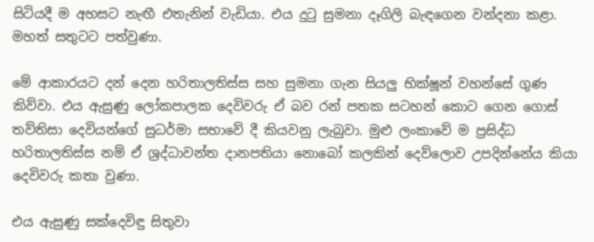සිටියදී ම අහසට නැඟී එතැනින් වැඩියා. එය දුටු සුමනා දෑගිලි බැඳගෙන වන්දනා කළා. මහත් සතුටට පත්වුණා.

මේ ආකාරයට දන් දෙන හරිතාලතිස්ස සහ සුමනා ගැන සියලු භික්ෂූන් වහන්සේ ගුණ කිව්වා. එය ඇසුණු ලෝකපාලක දෙවිවරු ඒ බව රන් පතක සටහන් කොට ගෙන ගොස් තව්තිසා දෙවියන්ගේ සුධර්මා සභාවේ දී කියවනු ලැබුවා. මුළු ලංකාවේ ම ප්‍රසිද්ධ හරිතාලතිස්ස නම් ඒ ශ්‍රද්ධාවන්ත දානපතියා නොබෝ කලකින් දෙව්ලොව උපදින්නේය කියා දෙවිවරු කතා වුණා.

එය ඇසුණු සක්දෙවිඳු සිතුවා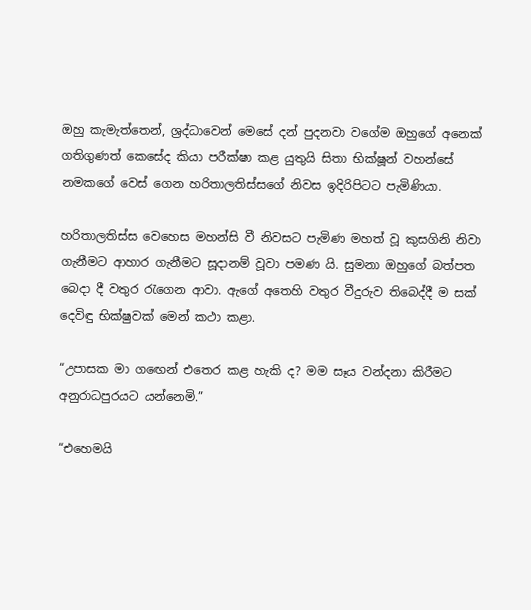ඔහු කැමැත්තෙන්, ශ්‍රද්ධාවෙන් මෙසේ දන් පුදනවා වගේම ඔහුගේ අනෙක් ගතිගුණත් කෙසේද කියා පරීක්ෂා කළ යුතුයි සිතා භික්ෂූන් වහන්සේ නමකගේ වෙස් ගෙන හරිතාලතිස්සගේ නිවස ඉදිරිපිටට පැමිණියා.

හරිතාලතිස්ස වෙහෙස මහන්සි වී නිවසට පැමිණ මහත් වූ කුසගිනි නිවා ගැනීමට ආහාර ගැනීමට සූදානම් වූවා පමණ යි. සුමනා ඔහුගේ බත්පත බෙදා දී වතුර රැගෙන ආවා. ඇගේ අතෙහි වතුර වීදුරුව තිබෙද්දී ම සක් දෙවිඳු භික්ෂුවක් මෙන් කථා කළා.

“උපාසක මා ගඟෙන් එතෙර කළ හැකි ද? මම සෑය වන්දනා කිරීමට අනුරාධපුරයට යන්නෙමි.”

“එහෙමයි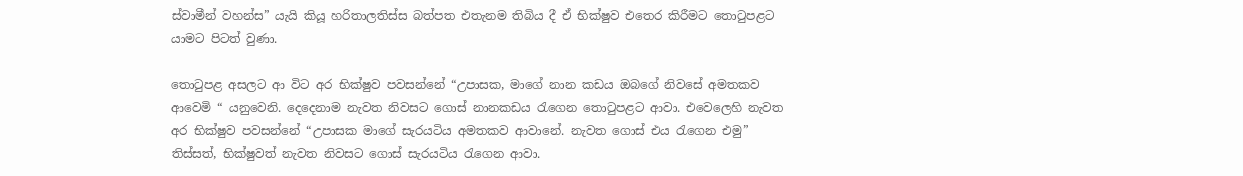ස්වාමීන් වහන්ස” යැයි කියූ හරිතාලතිස්ස බත්පත එතැනම තිබිය දී ඒ භික්ෂුව එතෙර කිරීමට තොටුපළට යාමට පිටත් වුණා.

තොටුපළ අසලට ආ විට අර භික්ෂුව පවසන්නේ “උපාසක, මාගේ නාන කඩය ඔබගේ නිවසේ අමතකව ආවෙමි “ යනුවෙනි. දෙදෙනාම නැවත නිවසට ගොස් නානකඩය රැගෙන තොටුපළට ආවා. එ‍වෙලෙහි නැවත අර භික්ෂුව පවසන්නේ “උපාසක මාගේ සැරයටිය අමතකව ආවානේ. නැවත ගොස් එය රැගෙන එමු” තිස්සත්, භික්ෂුවත් නැවත නිවසට ගොස් සැරයටිය රැගෙන ආවා.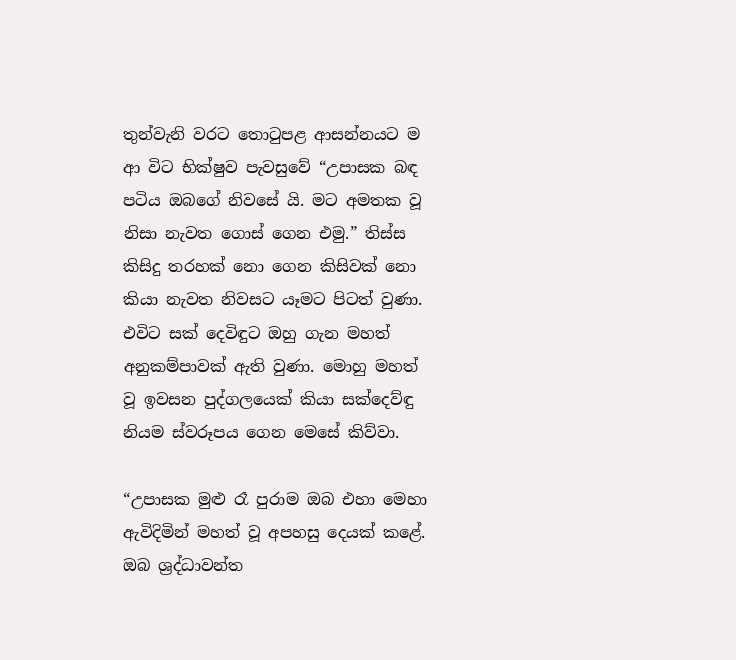තුන්වැනි වරට තොටුපළ ආසන්නයට ම ආ විට භික්ෂුව පැවසුවේ “උපාසක බඳ පටිය ඔබගේ නිවසේ යි. මට අමතක වූ නිසා නැවත ගොස් ගෙන එමු.” තිස්ස කිසිදු තරහක් නො ගෙන කිසිවක් නො කියා නැවත නිවසට යෑමට පිටත් වුණා. එවිට සක් දෙවිඳුට ඔහු ගැන මහත් අනුකම්පාවක් ඇති වුණා. මොහු මහත් වූ ඉවසන පුද්ගලයෙක් කියා සක්දෙව්ඳු නියම ස්වරූපය ගෙන මෙසේ කිව්වා.

“උපාසක මුළු රෑ පුරාම ඔබ එහා මෙහා ඇවිදිමින් මහත් වූ අපහසු දෙයක් කළේ. ඔබ ශ්‍රද්ධාවන්ත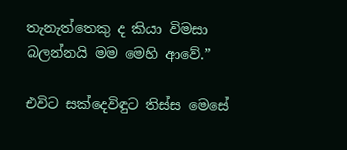තැනැත්තෙකු ද කියා විමසා බලන්නයි මම මෙහි ආවේ.”

එවිට සක්දෙවිඳුට තිස්ස මෙසේ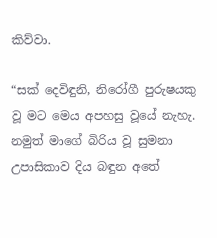කිව්වා.

“සක් දෙවිඳුනි, නිරෝගී පුරුෂයකු වූ මට මෙය අපහසු වූයේ නැහැ. නමුත් මාගේ බිරිය වූ සුමනා උපාසිකාව දිය බඳුන අතේ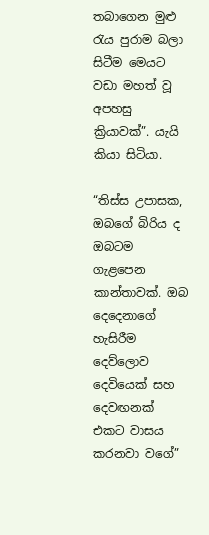තබාගෙන මුළු රැය පුරාම බලා සිටීම මෙයට වඩා මහත් වූ අපහසු ක්‍රියාවක්”. යැයි කියා සිටියා.

“තිස්ස උපාසක, ඔබගේ බිරිය ද ඔබටම ගැළපෙන කාන්තාවක්. ඔබ දෙදෙනාගේ හැසිරීම දෙව්ලොව දෙවියෙක් සහ දෙවඟනක් එකට වාසය කරනවා වගේ”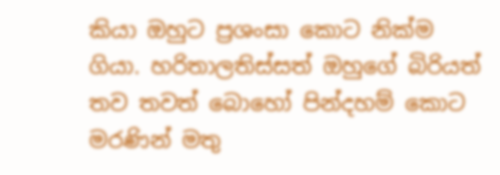කියා ඔහුට ප්‍රශංසා කොට නික්ම ගියා. හරිතාලතිස්සත් ඔහුගේ බිරියත් තව තවත් බොහෝ පින්දහම් කොට මරණින් මතු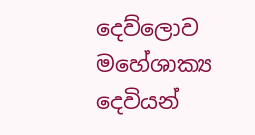දෙව්ලොව මහේශාක්‍ය දෙවියන්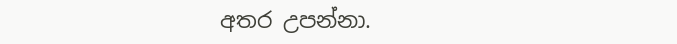අතර උපන්නා.